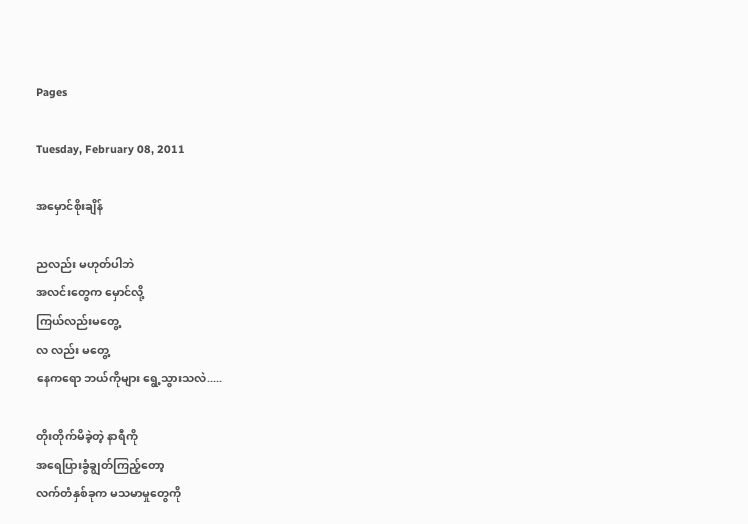Pages

Tuesday, February 08, 2011

အမှောင်စိုးချိန်

ညလည်း မဟုတ်ပါဘဲ
အလင်းတွေက မှောင်လို့
ကြယ်လည်းမတွေ့
လ လည်း မတွေ့
နေကရော ဘယ်ကိုများ ရွေ့သွားသလဲ.....

တိုးတိုက်မိခဲ့တဲ့ နာရီကို
အရေပြားခွံချွတ်ကြည့်တော့
လက်တံနှစ်ခုက မသမာမှုတွေကို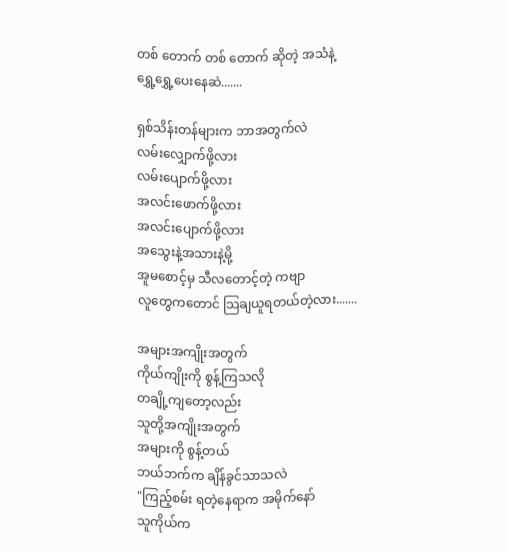တစ် တောက် တစ် တောက် ဆိုတဲ့ အသံနဲ့
ရွှေ့ရွှေ့ပေးနေဆဲ.......

ရှစ်သိန်းတန်များက ဘာအတွက်လဲ
လမ်းလျှောက်ဖို့လား
လမ်းပျောက်ဖို့လား
အလင်းဖောက်ဖို့လား
အလင်းပျောက်ဖို့လား
အသွေးနဲ့အသားနဲ့မို့
အူမစောင့်မှ သီလတောင့်တဲ့ ကဗျာ
လူတွေကတောင် သြချယူရတယ်တဲ့လား.......

အများအကျိုးအတွက်
ကိုယ်ကျိုးကို စွန့်ကြသလို
တချို့ကျတော့လည်း
သူတို့အကျိုးအတွက်
အများကို စွန့်တယ်
ဘယ်ဘက်က ချိန်ခွင်သာသလဲ
"ကြည့်စမ်း ရတဲ့နေရာက အမိုက်နော်
သူကိုယ်က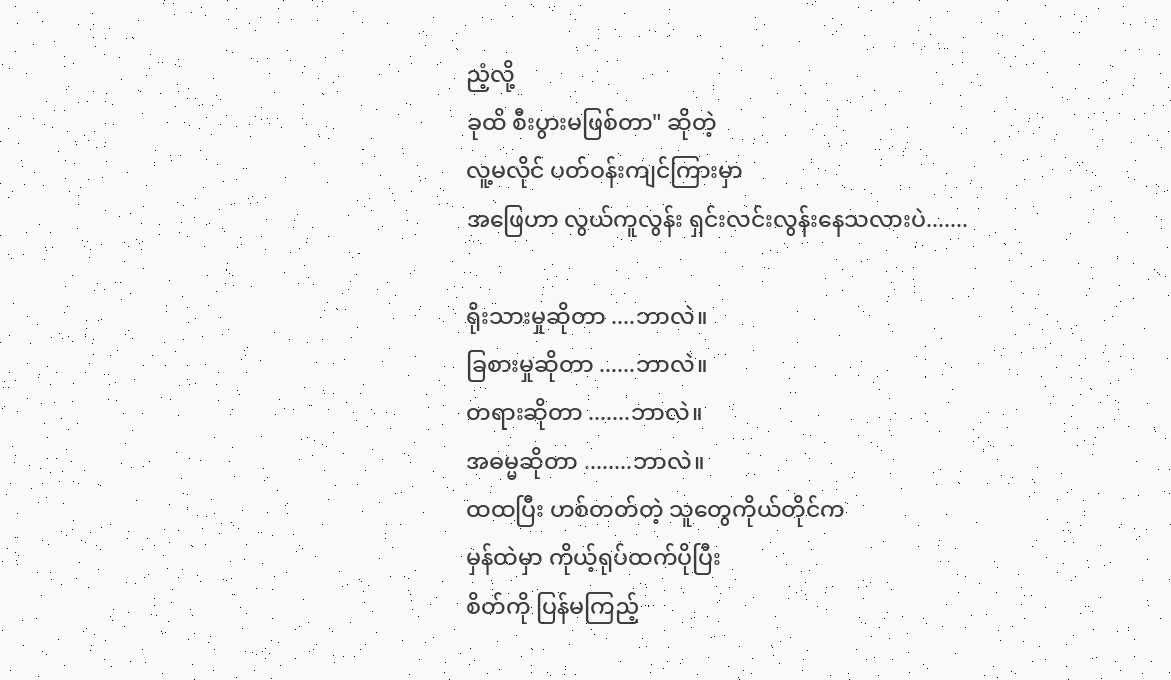ညံ့လို့
ခုထိ စီးပွားမဖြစ်တာ" ဆိုတဲ့
လူ့မလိုင် ပတ်ဝန်းကျင်ကြားမှာ
အဖြေဟာ လွယ်ကူလွန်း ရှင်းလင်းလွန်းနေသလားပဲ.......

ရိုးသားမှုဆိုတာ ....ဘာလဲ။
ခြစားမှုဆိုတာ ......ဘာလဲ။
တရားဆိုတာ .......ဘာလဲ။
အဓမ္မဆိုတာ ........ဘာလဲ။
ထထပြီး ဟစ်တတ်တဲ့ သူတွေကိုယ်တိုင်က
မှန်ထဲမှာ ကိုယ့်ရုပ်ထက်ပိုပြီး
စိတ်ကို ပြန်မကြည့်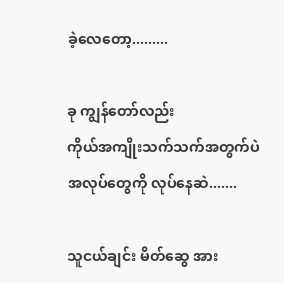ခဲ့လေတော့.........

ခု ကျွန်တော်လည်း
ကိုယ်အကျိုးသက်သက်အတွက်ပဲ
အလုပ်တွေကို လုပ်နေဆဲ.......

သူငယ်ချင်း မိတ်ဆွေ အား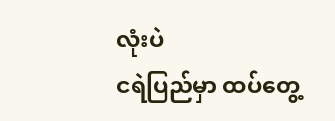လုံးပဲ
ငရဲပြည်မှာ ထပ်တွေ့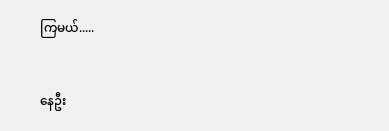ကြမယ်.....


နေဦး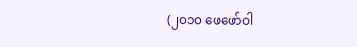(၂၀၁၀ ဖေဖော်ဝါ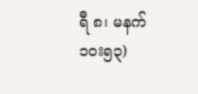ရီ ၈၊ မနက် ၁၀း၅၃)